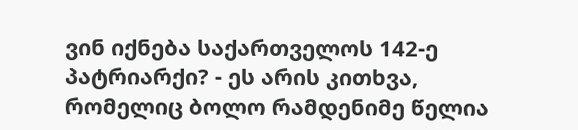ვინ იქნება საქართველოს 142-ე პატრიარქი? - ეს არის კითხვა, რომელიც ბოლო რამდენიმე წელია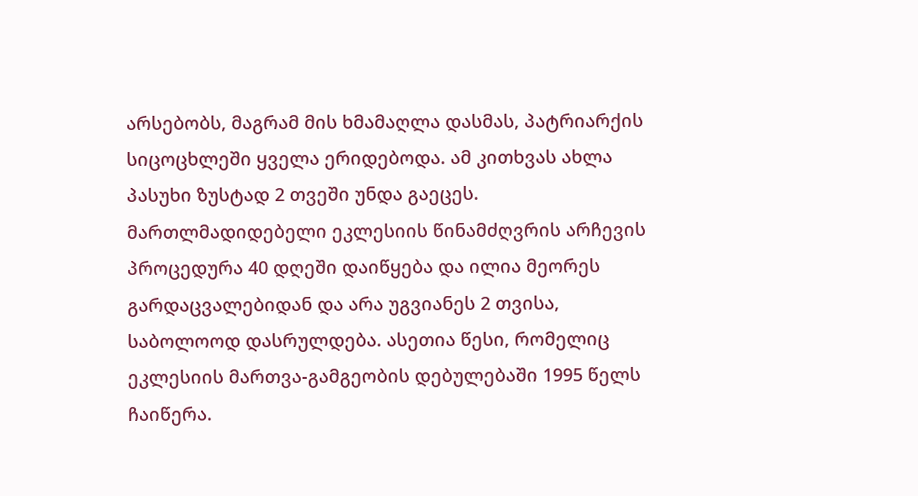არსებობს, მაგრამ მის ხმამაღლა დასმას, პატრიარქის სიცოცხლეში ყველა ერიდებოდა. ამ კითხვას ახლა პასუხი ზუსტად 2 თვეში უნდა გაეცეს. მართლმადიდებელი ეკლესიის წინამძღვრის არჩევის პროცედურა 40 დღეში დაიწყება და ილია მეორეს გარდაცვალებიდან და არა უგვიანეს 2 თვისა, საბოლოოდ დასრულდება. ასეთია წესი, რომელიც ეკლესიის მართვა-გამგეობის დებულებაში 1995 წელს ჩაიწერა.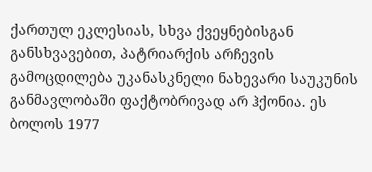ქართულ ეკლესიას, სხვა ქვეყნებისგან განსხვავებით, პატრიარქის არჩევის გამოცდილება უკანასკნელი ნახევარი საუკუნის განმავლობაში ფაქტობრივად არ ჰქონია. ეს ბოლოს 1977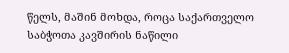წელს, მაშინ მოხდა, როცა საქართველო საბჭოთა კავშირის ნაწილი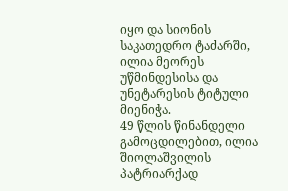იყო და სიონის საკათედრო ტაძარში, ილია მეორეს უწმინდესისა და უნეტარესის ტიტული მიენიჭა.
49 წლის წინანდელი გამოცდილებით, ილია შიოლაშვილის პატრიარქად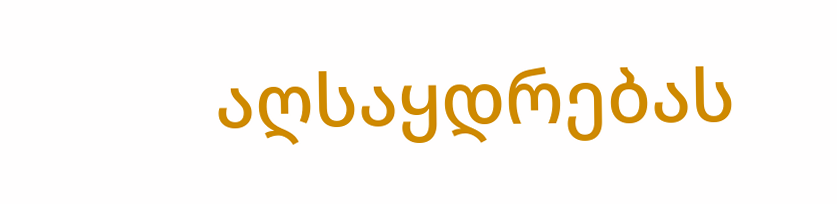აღსაყდრებას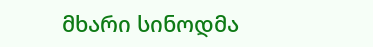მხარი სინოდმა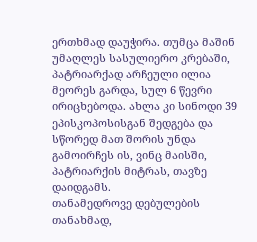ერთხმად დაუჭირა. თუმცა მაშინ უმაღლეს სასულიერო კრებაში, პატრიარქად არჩეული ილია მეორეს გარდა, სულ 6 წევრი ირიცხებოდა. ახლა კი სინოდი 39 ეპისკოპოსისგან შედგება და სწორედ მათ შორის უნდა გამოირჩეს ის, ვინც მაისში, პატრიარქის მიტრას, თავზე დაიდგამს.
თანამედროვე დებულების თანახმად,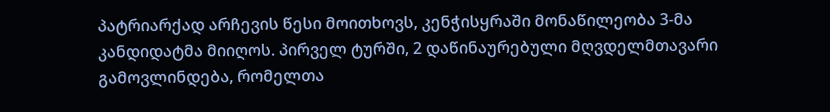პატრიარქად არჩევის წესი მოითხოვს, კენჭისყრაში მონაწილეობა 3-მა კანდიდატმა მიიღოს. პირველ ტურში, 2 დაწინაურებული მღვდელმთავარი გამოვლინდება, რომელთა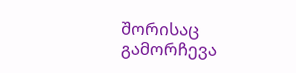შორისაც გამორჩევა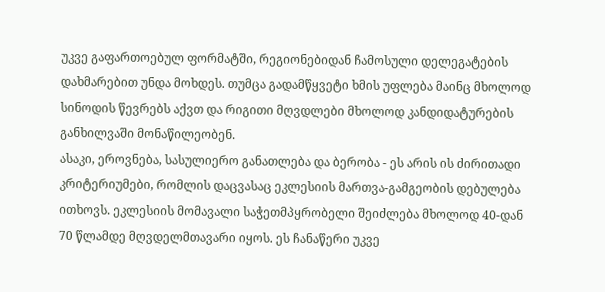უკვე გაფართოებულ ფორმატში, რეგიონებიდან ჩამოსული დელეგატების დახმარებით უნდა მოხდეს. თუმცა გადამწყვეტი ხმის უფლება მაინც მხოლოდ სინოდის წევრებს აქვთ და რიგითი მღვდლები მხოლოდ კანდიდატურების განხილვაში მონაწილეობენ.
ასაკი, ეროვნება, სასულიერო განათლება და ბერობა - ეს არის ის ძირითადი კრიტერიუმები, რომლის დაცვასაც ეკლესიის მართვა-გამგეობის დებულება ითხოვს. ეკლესიის მომავალი საჭეთმპყრობელი შეიძლება მხოლოდ 40-დან 70 წლამდე მღვდელმთავარი იყოს. ეს ჩანაწერი უკვე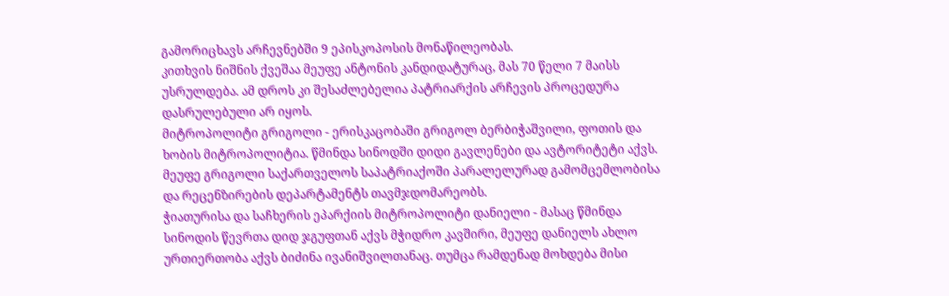გამორიცხავს არჩევნებში 9 ეპისკოპოსის მონაწილეობას.
კითხვის ნიშნის ქვეშაა მეუფე ანტონის კანდიდატურაც, მას 70 წელი 7 მაისს უსრულდება. ამ დროს კი შესაძლებელია პატრიარქის არჩევის პროცედურა დასრულებული არ იყოს.
მიტროპოლიტი გრიგოლი - ერისკაცობაში გრიგოლ ბერბიჭაშვილი, ფოთის და ხობის მიტროპოლიტია. წმინდა სინოდში დიდი გავლენები და ავტორიტეტი აქვს. მეუფე გრიგოლი საქართველოს საპატრიაქოში პარალელურად გამომცემლობისა და რეცენზირების დეპარტამენტს თავმჯდომარეობს.
ჭიათურისა და საჩხერის ეპარქიის მიტროპოლიტი დანიელი - მასაც წმინდა სინოდის წევრთა დიდ ჯგუფთან აქვს მჭიდრო კავშირი, მეუფე დანიელს ახლო ურთიერთობა აქვს ბიძინა ივანიშვილთანაც. თუმცა რამდენად მოხდება მისი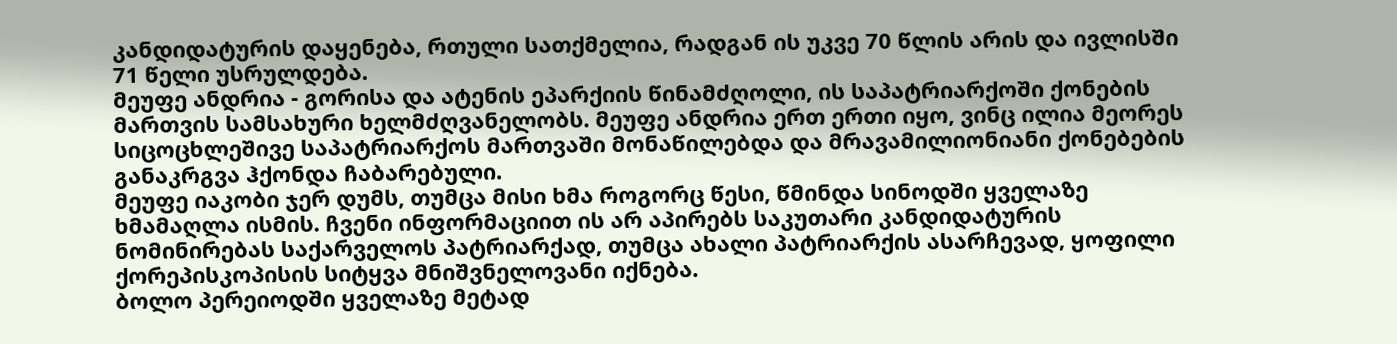კანდიდატურის დაყენება, რთული სათქმელია, რადგან ის უკვე 70 წლის არის და ივლისში 71 წელი უსრულდება.
მეუფე ანდრია - გორისა და ატენის ეპარქიის წინამძღოლი, ის საპატრიარქოში ქონების მართვის სამსახური ხელმძღვანელობს. მეუფე ანდრია ერთ ერთი იყო, ვინც ილია მეორეს სიცოცხლეშივე საპატრიარქოს მართვაში მონაწილებდა და მრავამილიონიანი ქონებების განაკრგვა ჰქონდა ჩაბარებული.
მეუფე იაკობი ჯერ დუმს, თუმცა მისი ხმა როგორც წესი, წმინდა სინოდში ყველაზე ხმამაღლა ისმის. ჩვენი ინფორმაციით ის არ აპირებს საკუთარი კანდიდატურის ნომინირებას საქარველოს პატრიარქად, თუმცა ახალი პატრიარქის ასარჩევად, ყოფილი ქორეპისკოპისის სიტყვა მნიშვნელოვანი იქნება.
ბოლო პერეიოდში ყველაზე მეტად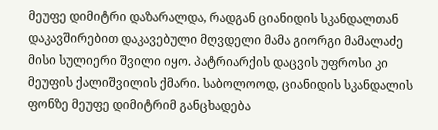მეუფე დიმიტრი დაზარალდა, რადგან ციანიდის სკანდალთან დაკავშირებით დაკავებული მღვდელი მამა გიორგი მამალაძე მისი სულიერი შვილი იყო. პატრიარქის დაცვის უფროსი კი მეუფის ქალიშვილის ქმარი. საბოლოოდ, ციანიდის სკანდალის ფონზე მეუფე დიმიტრიმ განცხადება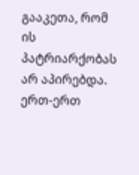გააკეთა, რომ ის პატრიარქობას არ აპირებდა.
ერთ-ერთ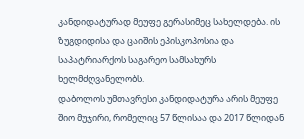კანდიდატურად მეუფე გერასიმეც სახელდება. ის ზუგდიდისა და ცაიშის ეპისკოპოსია და საპატრიარქოს საგარეო სამსახურს ხელმძღვანელობს.
დაბოლოს უმთავრესი კანდიდატურა არის მეუფე შიო მუჯირი, რომელიც 57 წლისაა და 2017 წლიდან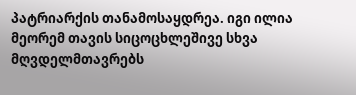პატრიარქის თანამოსაყდრეა. იგი ილია მეორემ თავის სიცოცხლეშივე სხვა მღვდელმთავრებს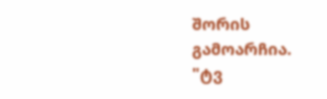შორის გამოარჩია.
"ტვ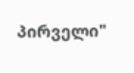პირველი"